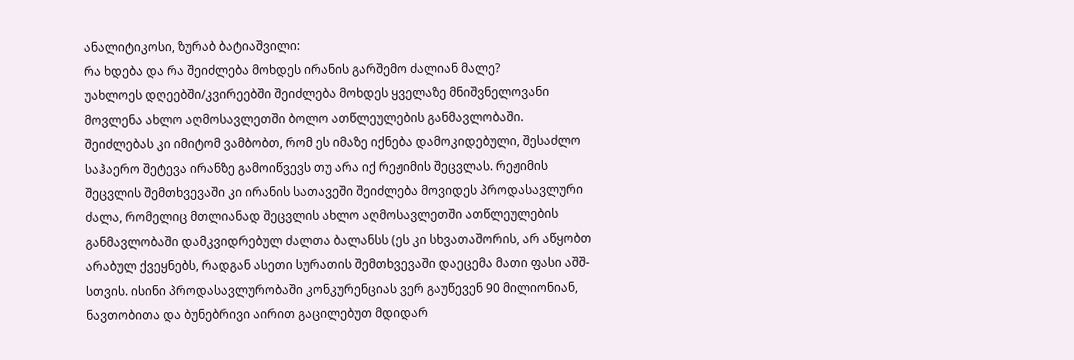ანალიტიკოსი, ზურაბ ბატიაშვილი:
რა ხდება და რა შეიძლება მოხდეს ირანის გარშემო ძალიან მალე?
უახლოეს დღეებში/კვირეებში შეიძლება მოხდეს ყველაზე მნიშვნელოვანი მოვლენა ახლო აღმოსავლეთში ბოლო ათწლეულების განმავლობაში. შეიძლებას კი იმიტომ ვამბობთ, რომ ეს იმაზე იქნება დამოკიდებული, შესაძლო საჰაერო შეტევა ირანზე გამოიწვევს თუ არა იქ რეჟიმის შეცვლას. რეჟიმის შეცვლის შემთხვევაში კი ირანის სათავეში შეიძლება მოვიდეს პროდასავლური ძალა, რომელიც მთლიანად შეცვლის ახლო აღმოსავლეთში ათწლეულების განმავლობაში დამკვიდრებულ ძალთა ბალანსს (ეს კი სხვათაშორის, არ აწყობთ არაბულ ქვეყნებს, რადგან ასეთი სურათის შემთხვევაში დაეცემა მათი ფასი აშშ-სთვის. ისინი პროდასავლურობაში კონკურენციას ვერ გაუწევენ 90 მილიონიან, ნავთობითა და ბუნებრივი აირით გაცილებუთ მდიდარ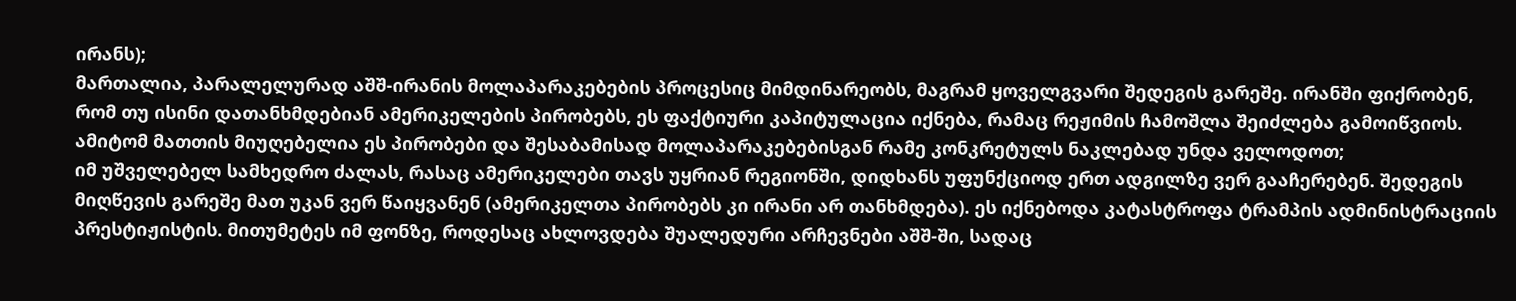ირანს);
მართალია, პარალელურად აშშ-ირანის მოლაპარაკებების პროცესიც მიმდინარეობს, მაგრამ ყოველგვარი შედეგის გარეშე. ირანში ფიქრობენ, რომ თუ ისინი დათანხმდებიან ამერიკელების პირობებს, ეს ფაქტიური კაპიტულაცია იქნება, რამაც რეჟიმის ჩამოშლა შეიძლება გამოიწვიოს. ამიტომ მათთის მიუღებელია ეს პირობები და შესაბამისად მოლაპარაკებებისგან რამე კონკრეტულს ნაკლებად უნდა ველოდოთ;
იმ უშველებელ სამხედრო ძალას, რასაც ამერიკელები თავს უყრიან რეგიონში, დიდხანს უფუნქციოდ ერთ ადგილზე ვერ გააჩერებენ. შედეგის მიღწევის გარეშე მათ უკან ვერ წაიყვანენ (ამერიკელთა პირობებს კი ირანი არ თანხმდება). ეს იქნებოდა კატასტროფა ტრამპის ადმინისტრაციის პრესტიჟისტის. მითუმეტეს იმ ფონზე, როდესაც ახლოვდება შუალედური არჩევნები აშშ-ში, სადაც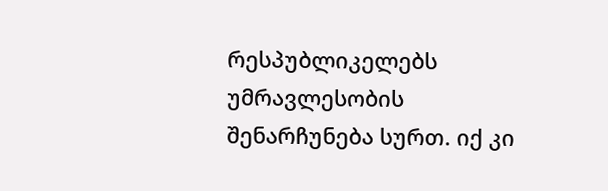რესპუბლიკელებს უმრავლესობის შენარჩუნება სურთ. იქ კი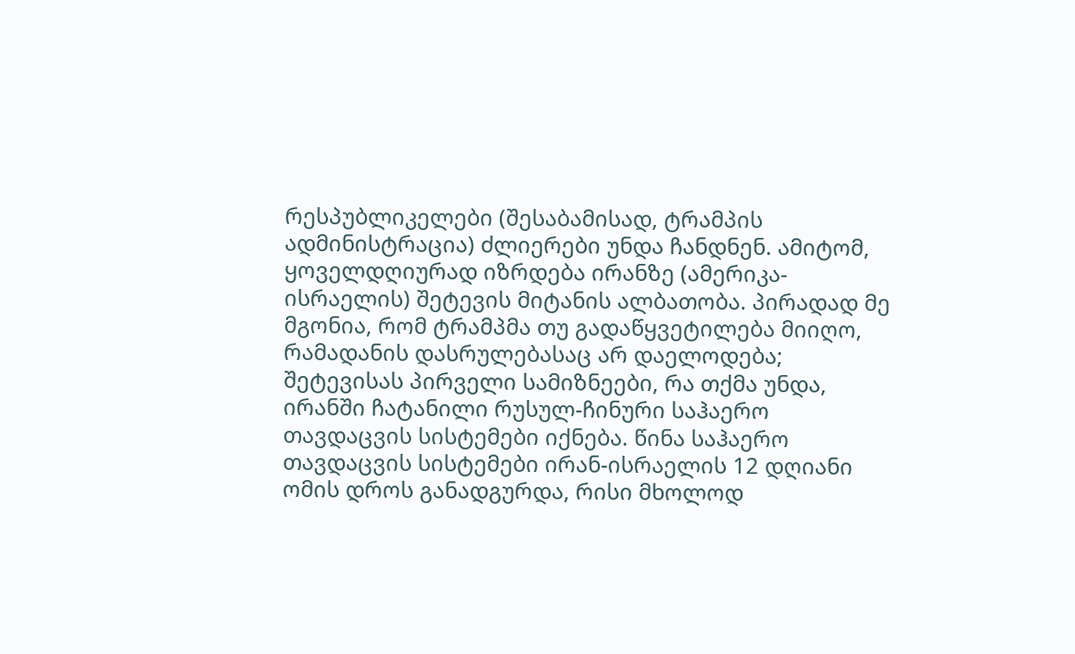რესპუბლიკელები (შესაბამისად, ტრამპის ადმინისტრაცია) ძლიერები უნდა ჩანდნენ. ამიტომ, ყოველდღიურად იზრდება ირანზე (ამერიკა-ისრაელის) შეტევის მიტანის ალბათობა. პირადად მე მგონია, რომ ტრამპმა თუ გადაწყვეტილება მიიღო, რამადანის დასრულებასაც არ დაელოდება;
შეტევისას პირველი სამიზნეები, რა თქმა უნდა, ირანში ჩატანილი რუსულ-ჩინური საჰაერო თავდაცვის სისტემები იქნება. წინა საჰაერო თავდაცვის სისტემები ირან-ისრაელის 12 დღიანი ომის დროს განადგურდა, რისი მხოლოდ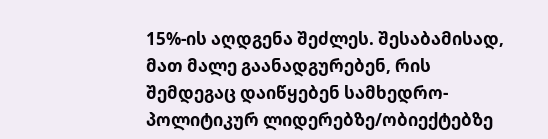15%-ის აღდგენა შეძლეს. შესაბამისად, მათ მალე გაანადგურებენ, რის შემდეგაც დაიწყებენ სამხედრო-პოლიტიკურ ლიდერებზე/ობიექტებზე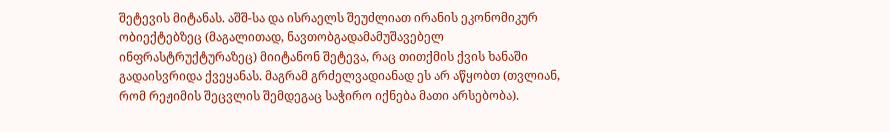შეტევის მიტანას. აშშ-სა და ისრაელს შეუძლიათ ირანის ეკონომიკურ ობიექტებზეც (მაგალითად, ნავთობგადამამუშავებელ ინფრასტრუქტურაზეც) მიიტანონ შეტევა, რაც თითქმის ქვის ხანაში გადაისვრიდა ქვეყანას. მაგრამ გრძელვადიანად ეს არ აწყობთ (თვლიან, რომ რეჟიმის შეცვლის შემდეგაც საჭირო იქნება მათი არსებობა).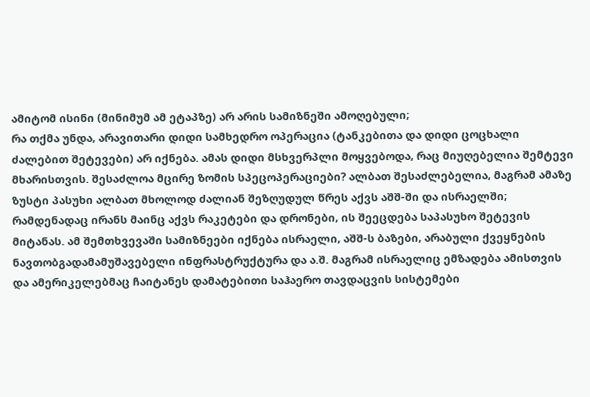ამიტომ ისინი (მინიმუმ ამ ეტაპზე) არ არის სამიზნეში ამოღებული;
რა თქმა უნდა, არავითარი დიდი სამხედრო ოპერაცია (ტანკებითა და დიდი ცოცხალი ძალებით შეტევები) არ იქნება. ამას დიდი მსხვერპლი მოყვებოდა, რაც მიუღებელია შემტევი მხარისთვის. შესაძლოა მცირე ზომის სპეცოპერაციები? ალბათ შესაძლებელია, მაგრამ ამაზე ზუსტი პასუხი ალბათ მხოლოდ ძალიან შეზღუდულ წრეს აქვს აშშ-ში და ისრაელში;
რამდენადაც ირანს მაინც აქვს რაკეტები და დრონები, ის შეეცდება საპასუხო შეტევის მიტანას. ამ შემთხვევაში სამიზნეები იქნება ისრაელი, აშშ-ს ბაზები, არაბული ქვეყნების ნავთობგადამამუშავებელი ინფრასტრუქტურა და ა.შ. მაგრამ ისრაელიც ემზადება ამისთვის და ამერიკელებმაც ჩაიტანეს დამატებითი საჰაერო თავდაცვის სისტემები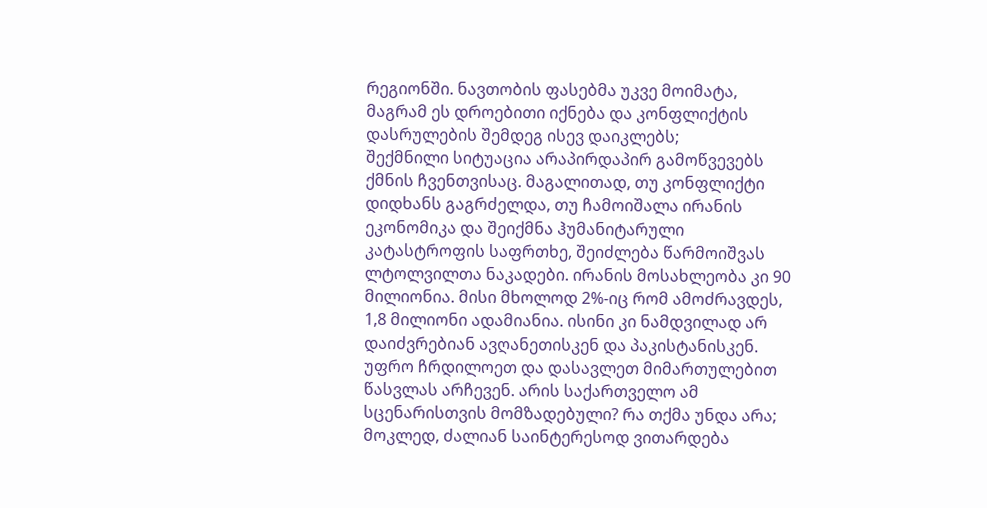რეგიონში. ნავთობის ფასებმა უკვე მოიმატა, მაგრამ ეს დროებითი იქნება და კონფლიქტის დასრულების შემდეგ ისევ დაიკლებს;
შექმნილი სიტუაცია არაპირდაპირ გამოწვევებს ქმნის ჩვენთვისაც. მაგალითად, თუ კონფლიქტი დიდხანს გაგრძელდა, თუ ჩამოიშალა ირანის ეკონომიკა და შეიქმნა ჰუმანიტარული კატასტროფის საფრთხე, შეიძლება წარმოიშვას ლტოლვილთა ნაკადები. ირანის მოსახლეობა კი 90 მილიონია. მისი მხოლოდ 2%-იც რომ ამოძრავდეს, 1,8 მილიონი ადამიანია. ისინი კი ნამდვილად არ დაიძვრებიან ავღანეთისკენ და პაკისტანისკენ. უფრო ჩრდილოეთ და დასავლეთ მიმართულებით წასვლას არჩევენ. არის საქართველო ამ სცენარისთვის მომზადებული? რა თქმა უნდა არა;
მოკლედ, ძალიან საინტერესოდ ვითარდება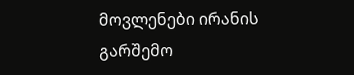მოვლენები ირანის გარშემო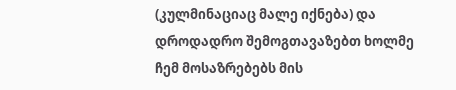(კულმინაციაც მალე იქნება) და დროდადრო შემოგთავაზებთ ხოლმე ჩემ მოსაზრებებს მის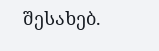შესახებ.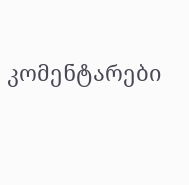კომენტარები